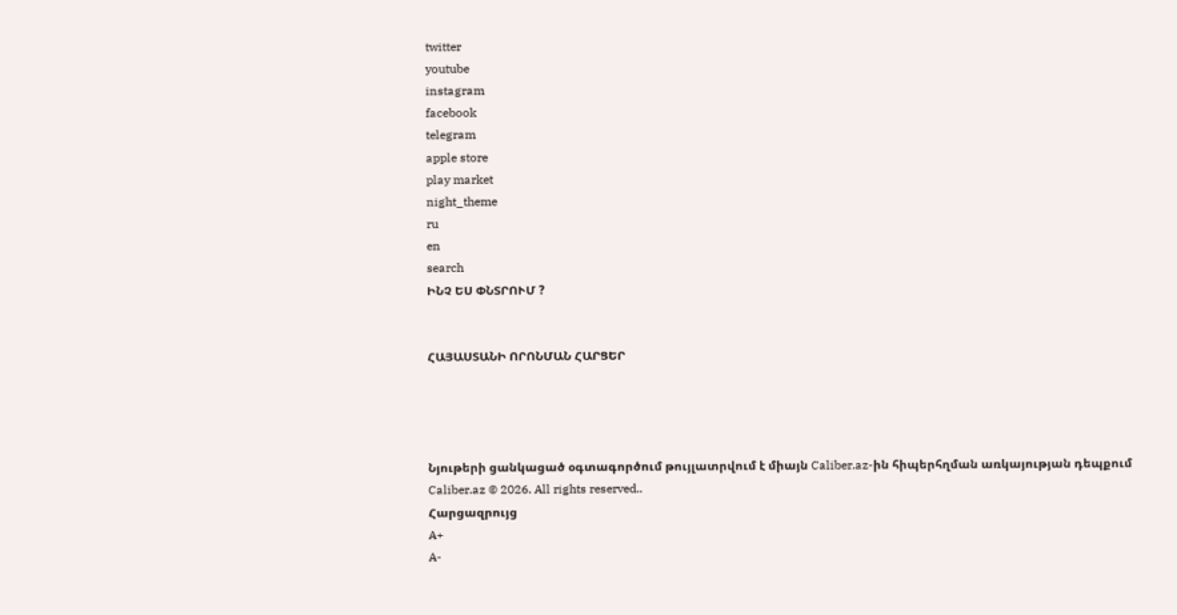twitter
youtube
instagram
facebook
telegram
apple store
play market
night_theme
ru
en
search
ԻՆՉ ԵՍ ՓՆՏՐՈՒՄ ?


ՀԱՅԱՍՏԱՆԻ ՈՐՈՆՄԱՆ ՀԱՐՑԵՐ




Նյութերի ցանկացած օգտագործում թույլատրվում է միայն Caliber.az-ին հիպերհղման առկայության դեպքում
Caliber.az © 2026. All rights reserved..
Հարցազրույց
A+
A-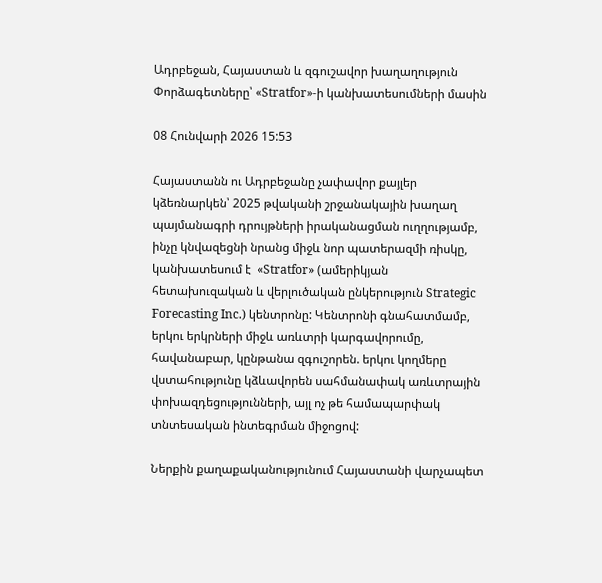Ադրբեջան, Հայաստան և զգուշավոր խաղաղություն Փորձագետները՝ «Stratfor»-ի կանխատեսումների մասին

08 Հունվարի 2026 15:53

Հայաստանն ու Ադրբեջանը չափավոր քայլեր կձեռնարկեն՝ 2025 թվականի շրջանակային խաղաղ պայմանագրի դրույթների իրականացման ուղղությամբ, ինչը կնվազեցնի նրանց միջև նոր պատերազմի ռիսկը, կանխատեսում է  «Stratfor» (ամերիկյան հետախուզական և վերլուծական ընկերություն Strategic Forecasting Inc.) կենտրոնը: Կենտրոնի գնահատմամբ, երկու երկրների միջև առևտրի կարգավորումը, հավանաբար, կընթանա զգուշորեն. երկու կողմերը վստահությունը կձևավորեն սահմանափակ առևտրային փոխազդեցությունների, այլ ոչ թե համապարփակ տնտեսական ինտեգրման միջոցով:

Ներքին քաղաքականությունում Հայաստանի վարչապետ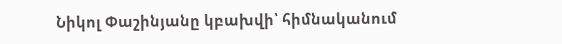Նիկոլ Փաշինյանը կբախվի՝ հիմնականում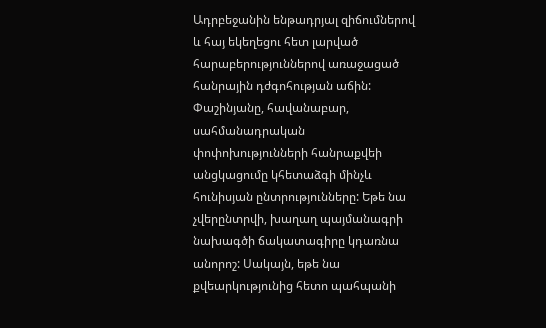Ադրբեջանին ենթադրյալ զիճումներով և հայ եկեղեցու հետ լարված հարաբերություններով առաջացած հանրային դժգոհության աճին: Փաշինյանը, հավանաբար, սահմանադրական փոփոխությունների հանրաքվեի անցկացումը կհետաձգի մինչև հունիսյան ընտրությունները: Եթե նա չվերընտրվի, խաղաղ պայմանագրի նախագծի ճակատագիրը կդառնա անորոշ: Սակայն, եթե նա  քվեարկությունից հետո պահպանի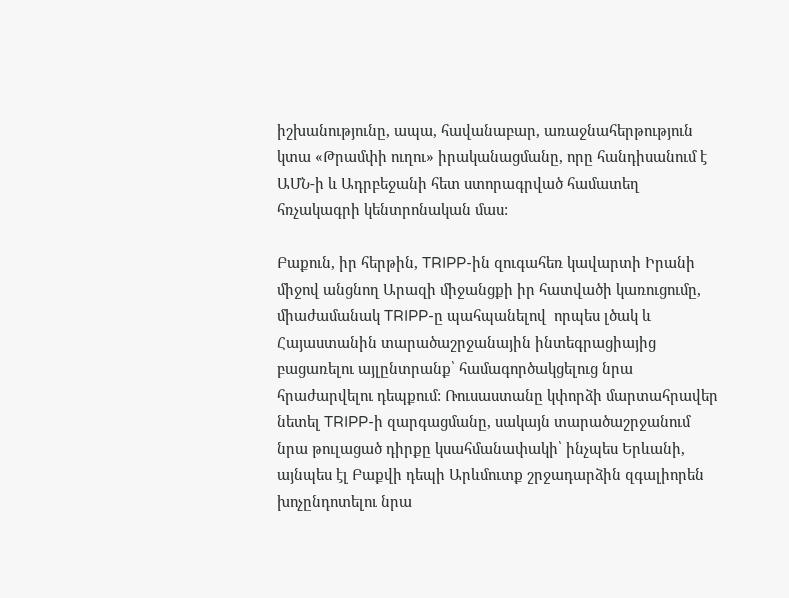իշխանությունը, ապա, հավանաբար, առաջնահերթություն կտա «Թրամփի ուղու» իրականացմանը, որը հանդիսանում է ԱՄՆ-ի և Ադրբեջանի հետ ստորագրված համատեղ հռչակագրի կենտրոնական մաս:

Բաքուն, իր հերթին, TRIPP-ին զուգահեռ կավարտի Իրանի միջով անցնող Արազի միջանցքի իր հատվածի կառուցումը, միաժամանակ TRIPP-ը պահպանելով  որպես լծակ և Հայաստանին տարածաշրջանային ինտեգրացիայից բացառելու այլընտրանք՝ համագործակցելուց նրա հրաժարվելու դեպքում: Ռուսաստանը կփորձի մարտահրավեր նետել TRIPP-ի զարգացմանը, սակայն տարածաշրջանում նրա թուլացած դիրքը կսահմանափակի՝ ինչպես Երևանի, այնպես էլ Բաքվի դեպի Արևմուտք շրջադարձին զգալիորեն խոչընդոտելու նրա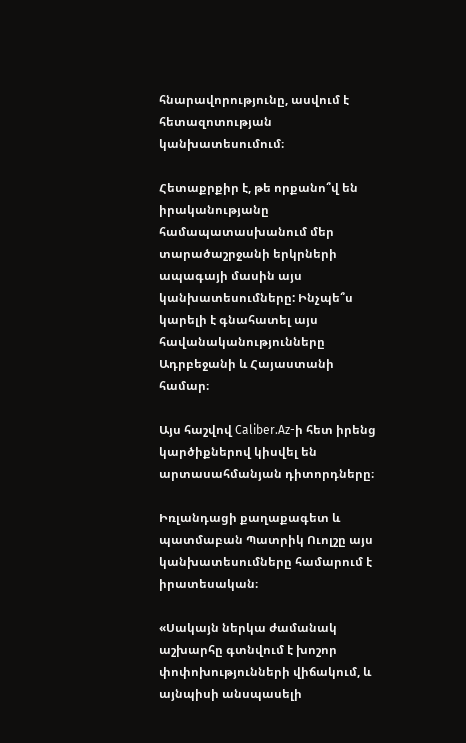հնարավորությունը, ասվում է հետազոտության կանխատեսումում։

Հետաքրքիր է, թե որքանո՞վ են իրականությանը համապատասխանում մեր տարածաշրջանի երկրների ապագայի մասին այս կանխատեսումները: Ինչպե՞ս կարելի է գնահատել այս հավանականությունները Ադրբեջանի և Հայաստանի համար։

Այս հաշվով Caliber.Az-ի հետ իրենց կարծիքներով կիսվել են արտասահմանյան դիտորդները։

Իռլանդացի քաղաքագետ և պատմաբան Պատրիկ Ուոլշը այս կանխատեսումները համարում է իրատեսական։

«Սակայն ներկա ժամանակ աշխարհը գտնվում է խոշոր փոփոխությունների վիճակում, և այնպիսի անսպասելի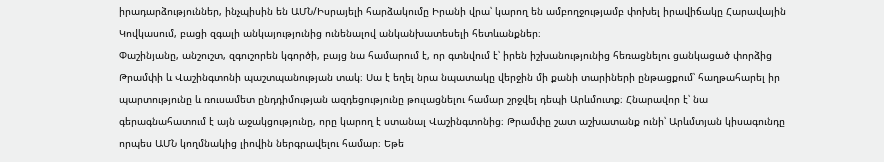իրադարձություններ, ինչպիսին են ԱՄՆ/Իսրայելի հարձակումը Իրանի վրա՝ կարող են ամբողջությամբ փոխել իրավիճակը Հարավային Կովկասում, բացի զգալի անկայությունից ունենալով անկանխատեսելի հետևանքներ։
Փաշինյանը, անշուշտ, զգուշորեն կգործի, բայց նա համարում է, որ գտնվում է՝ իրեն իշխանությունից հեռացնելու ցանկացած փորձից Թրամփի և Վաշինգտոնի պաշտպանության տակ։ Սա է եղել նրա նպատակը վերջին մի քանի տարիների ընթացքում՝ հաղթահարել իր պարտությունը և ռուսամետ ընդդիմության ազդեցությունը թուլացնելու համար շրջվել դեպի Արևմուտք։ Հնարավոր է՝ նա գերագնահատում է այն աջակցությունը, որը կարող է ստանալ Վաշինգտոնից։ Թրամփը շատ աշխատանք ունի՝ Արևմտյան կիսագունդը որպես ԱՄՆ կողմնակից լիովին ներգրավելու համար։ Եթե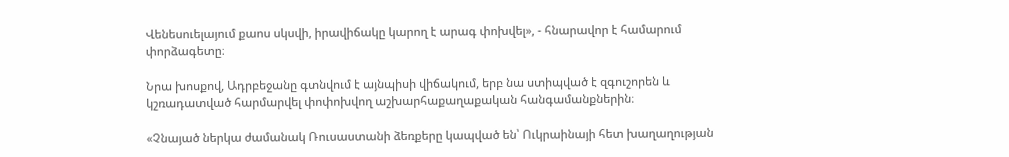Վենեսուելայում քաոս սկսվի, իրավիճակը կարող է արագ փոխվել», - հնարավոր է համարում փորձագետը։

Նրա խոսքով, Ադրբեջանը գտնվում է այնպիսի վիճակում, երբ նա ստիպված է զգուշորեն և կշռադատված հարմարվել փոփոխվող աշխարհաքաղաքական հանգամանքներին։

«Չնայած ներկա ժամանակ Ռուսաստանի ձեռքերը կապված են՝ Ուկրաինայի հետ խաղաղության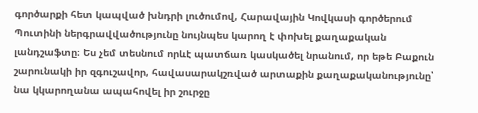գործարքի հետ կապված խնդրի լուծումով, Հարավային Կովկասի գործերում Պուտինի ներգրավվածությունը նույնպես կարող է փոխել քաղաքական լանդշաֆտը։ Ես չեմ տեսնում որևէ պատճառ կասկածել նրանում, որ եթե Բաքուն շարունակի իր զգուշավոր, հավասարակշռված արտաքին քաղաքականությունը՝ նա կկարողանա ապահովել իր շուրջը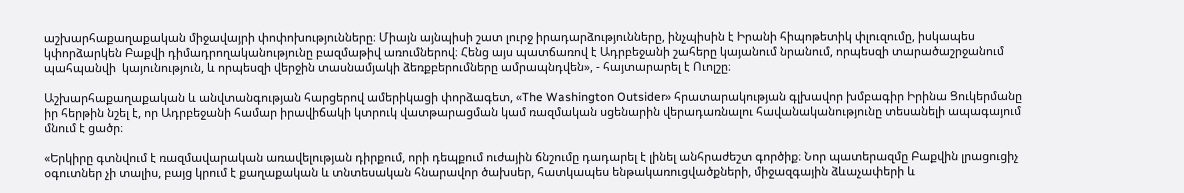աշխարհաքաղաքական միջավայրի փոփոխությունները։ Միայն այնպիսի շատ լուրջ իրադարձությունները, ինչպիսին է Իրանի հիպոթետիկ փլուզումը, իսկապես կփորձարկեն Բաքվի դիմադրողականությունը բազմաթիվ առումներով։ Հենց այս պատճառով է Ադրբեջանի շահերը կայանում նրանում, որպեսզի տարածաշրջանում պահպանվի  կայունություն, և որպեսզի վերջին տասնամյակի ձեռքբերումները ամրապնդվեն», - հայտարարել է Ուոլշը։

Աշխարհաքաղաքական և անվտանգության հարցերով ամերիկացի փորձագետ, «The Washington Outsider» հրատարակության գլխավոր խմբագիր Իրինա Ցուկերմանը իր հերթին նշել է, որ Ադրբեջանի համար իրավիճակի կտրուկ վատթարացման կամ ռազմական սցենարին վերադառնալու հավանականությունը տեսանելի ապագայում մնում է ցածր։

«Երկիրը գտնվում է ռազմավարական առավելության դիրքում, որի դեպքում ուժային ճնշումը դադարել է լինել անհրաժեշտ գործիք։ Նոր պատերազմը Բաքվին լրացուցիչ օգուտներ չի տալիս, բայց կրում է քաղաքական և տնտեսական հնարավոր ծախսեր, հատկապես ենթակառուցվածքների, միջազգային ձևաչափերի և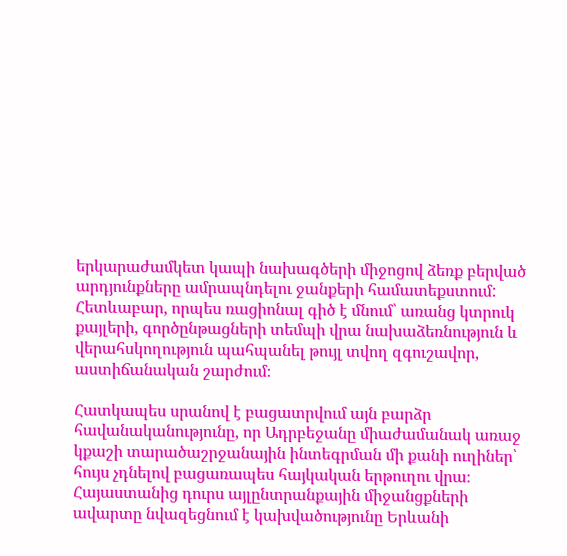երկարաժամկետ կապի նախագծերի միջոցով ձեռք բերված արդյունքները ամրապնդելու ջանքերի համատեքստում: Հետևաբար, որպես ռացիոնալ գիծ է մնում՝ առանց կտրուկ քայլերի, գործընթացների տեմպի վրա նախաձեռնություն և վերահսկողություն պահպանել թույլ տվող զգուշավոր, աստիճանական շարժում։

Հատկապես սրանով է բացատրվում այն բարձր հավանականությունը, որ Ադրբեջանը միաժամանակ առաջ կքաշի տարածաշրջանային ինտեգրման մի քանի ուղիներ՝ հույս չդնելով բացառապես հայկական երթուղու վրա։ Հայաստանից դուրս այլընտրանքային միջանցքների ավարտը նվազեցնում է կախվածությունը Երևանի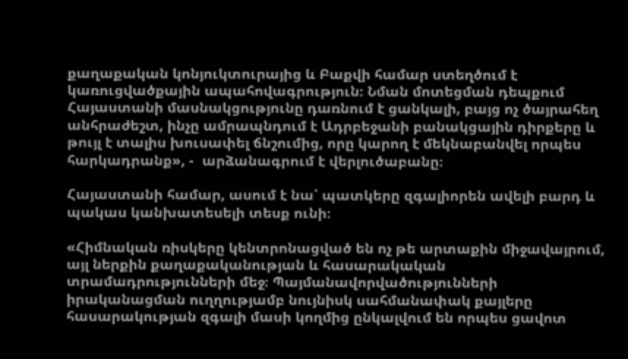քաղաքական կոնյուկտուրայից և Բաքվի համար ստեղծում է կառուցվածքային ապահովագրություն։ Նման մոտեցման դեպքում Հայաստանի մասնակցությունը դառնում է ցանկալի, բայց ոչ ծայրահեղ անհրաժեշտ, ինչը ամրապնդում է Ադրբեջանի բանակցային դիրքերը և թույլ է տալիս խուսափել ճնշումից, որը կարող է մեկնաբանվել որպես հարկադրանք», -  արձանագրում է վերլուծաբանը։

Հայաստանի համար, ասում է նա՝ պատկերը զգալիորեն ավելի բարդ և պակաս կանխատեսելի տեսք ունի։

«Հիմնական ռիսկերը կենտրոնացված են ոչ թե արտաքին միջավայրում, այլ ներքին քաղաքականության և հասարակական տրամադրությունների մեջ։ Պայմանավորվածությունների իրականացման ուղղությամբ նույնիսկ սահմանափակ քայլերը հասարակության զգալի մասի կողմից ընկալվում են որպես ցավոտ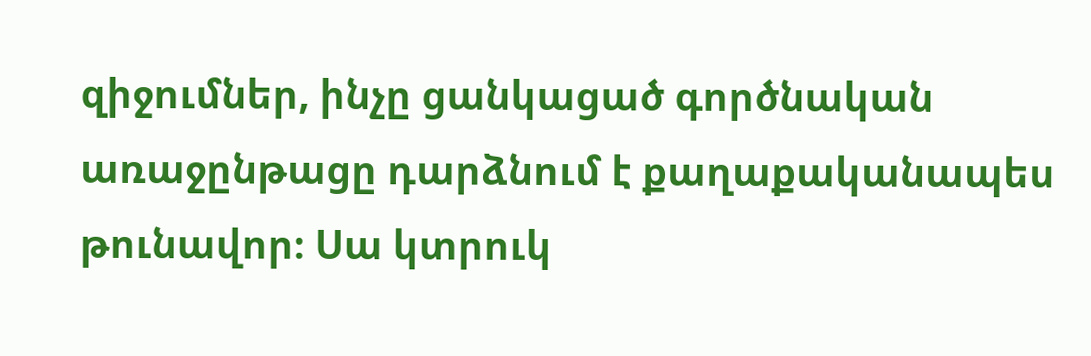զիջումներ, ինչը ցանկացած գործնական առաջընթացը դարձնում է քաղաքականապես թունավոր։ Սա կտրուկ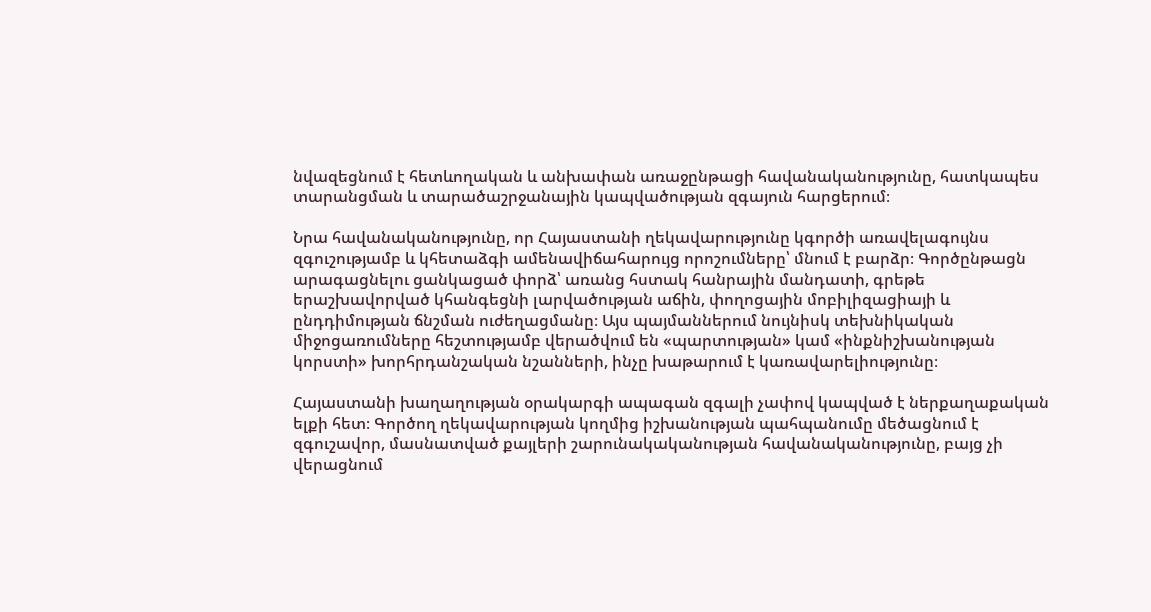նվազեցնում է հետևողական և անխափան առաջընթացի հավանականությունը, հատկապես տարանցման և տարածաշրջանային կապվածության զգայուն հարցերում։

Նրա հավանականությունը, որ Հայաստանի ղեկավարությունը կգործի առավելագույնս զգուշությամբ և կհետաձգի ամենավիճահարույց որոշումները՝ մնում է բարձր։ Գործընթացն արագացնելու ցանկացած փորձ՝ առանց հստակ հանրային մանդատի, գրեթե երաշխավորված կհանգեցնի լարվածության աճին, փողոցային մոբիլիզացիայի և ընդդիմության ճնշման ուժեղացմանը։ Այս պայմաններում նույնիսկ տեխնիկական միջոցառումները հեշտությամբ վերածվում են «պարտության» կամ «ինքնիշխանության կորստի» խորհրդանշական նշանների, ինչը խաթարում է կառավարելիությունը։

Հայաստանի խաղաղության օրակարգի ապագան զգալի չափով կապված է ներքաղաքական ելքի հետ։ Գործող ղեկավարության կողմից իշխանության պահպանումը մեծացնում է զգուշավոր, մասնատված քայլերի շարունակականության հավանականությունը, բայց չի վերացնում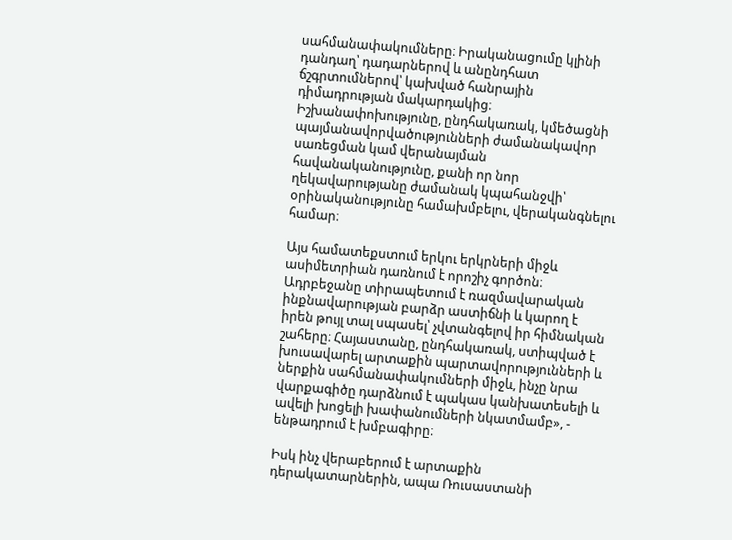սահմանափակումները։ Իրականացումը կլինի դանդաղ՝ դադարներով և անընդհատ ճշգրտումներով՝ կախված հանրային դիմադրության մակարդակից։ Իշխանափոխությունը, ընդհակառակ, կմեծացնի պայմանավորվածությունների ժամանակավոր սառեցման կամ վերանայման հավանականությունը, քանի որ նոր ղեկավարությանը ժամանակ կպահանջվի՝ օրինականությունը համախմբելու, վերականգնելու համար։

Այս համատեքստում երկու երկրների միջև ասիմետրիան դառնում է որոշիչ գործոն։ Ադրբեջանը տիրապետում է ռազմավարական ինքնավարության բարձր աստիճնի և կարող է իրեն թույլ տալ սպասել՝ չվտանգելով իր հիմնական շահերը։ Հայաստանը, ընդհակառակ, ստիպված է խուսավարել արտաքին պարտավորությունների և ներքին սահմանափակումների միջև, ինչը նրա վարքագիծը դարձնում է պակաս կանխատեսելի և ավելի խոցելի խափանումների նկատմամբ», - ենթադրում է խմբագիրը։

Իսկ ինչ վերաբերում է արտաքին դերակատարներին, ապա Ռուսաստանի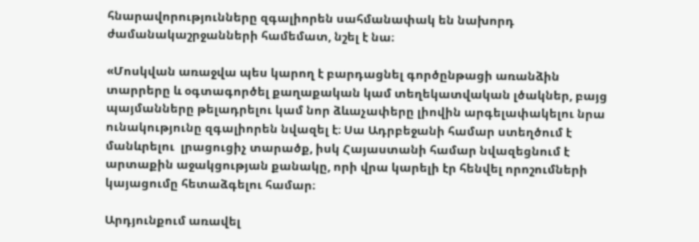հնարավորությունները զգալիորեն սահմանափակ են նախորդ ժամանակաշրջանների համեմատ, նշել է նա։

«Մոսկվան առաջվա պես կարող է բարդացնել գործընթացի առանձին տարրերը և օգտագործել քաղաքական կամ տեղեկատվական լծակներ, բայց պայմանները թելադրելու կամ նոր ձևաչափերը լիովին արգելափակելու նրա ունակությունը զգալիորեն նվազել է։ Սա Ադրբեջանի համար ստեղծում է մանևրելու  լրացուցիչ տարածք, իսկ Հայաստանի համար նվազեցնում է արտաքին աջակցության քանակը, որի վրա կարելի էր հենվել որոշումների կայացումը հետաձգելու համար։

Արդյունքում առավել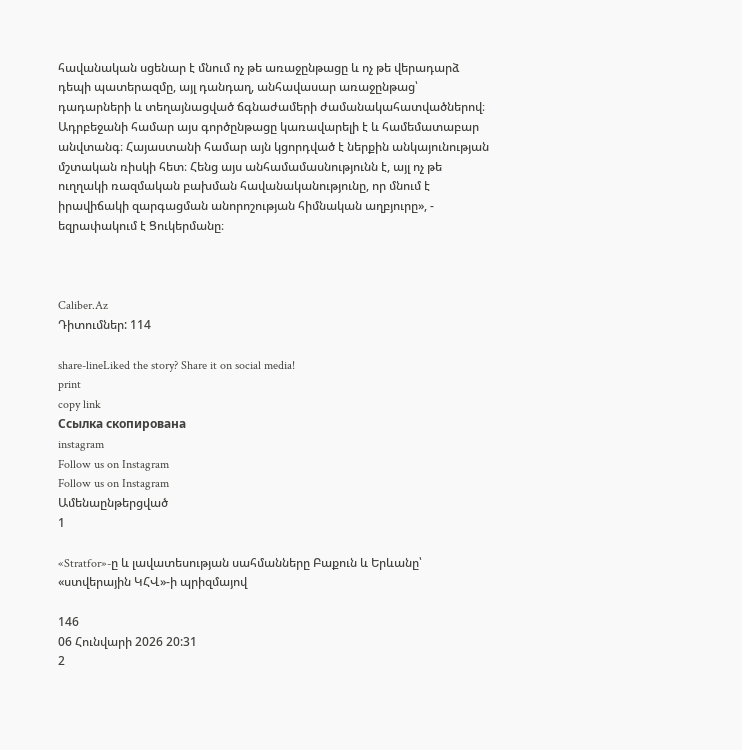հավանական սցենար է մնում ոչ թե առաջընթացը և ոչ թե վերադարձ դեպի պատերազմը, այլ դանդաղ, անհավասար առաջընթաց՝ դադարների և տեղայնացված ճգնաժամերի ժամանակահատվածներով։ Ադրբեջանի համար այս գործընթացը կառավարելի է և համեմատաբար անվտանգ։ Հայաստանի համար այն կցորդված է ներքին անկայունության մշտական ռիսկի հետ։ Հենց այս անհամամասնությունն է, այլ ոչ թե ուղղակի ռազմական բախման հավանականությունը, որ մնում է իրավիճակի զարգացման անորոշության հիմնական աղբյուրը», - եզրափակում է Ցուկերմանը։



Caliber.Az
Դիտումներ: 114

share-lineLiked the story? Share it on social media!
print
copy link
Ссылка скопирована
instagram
Follow us on Instagram
Follow us on Instagram
Ամենաընթերցված
1

«Stratfor»-ը և լավատեսության սահմանները Բաքուն և Երևանը՝ «ստվերային ԿՀՎ»-ի պրիզմայով

146
06 Հունվարի 2026 20:31
2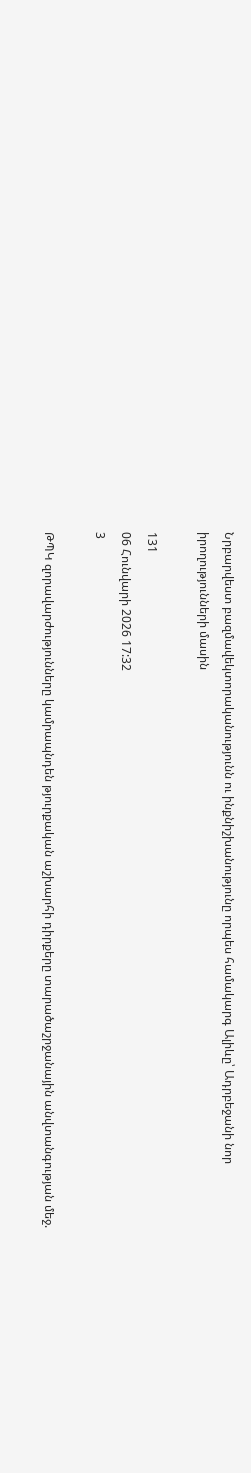Նրբարվեստ բազմավեկտորականությունն ու ինքնիշխանությունը որպես համակարգ Ալիևը՝ Ադրբեջանի նոր իրողությունների մասին

131
06 Հունվարի 2026 17:32
3

ԹՊԿ զորավարժությունները կամրապնդեն թյուրքական աշխարհի դիրքերը տարածաշրջանային անվտանգության մեջ.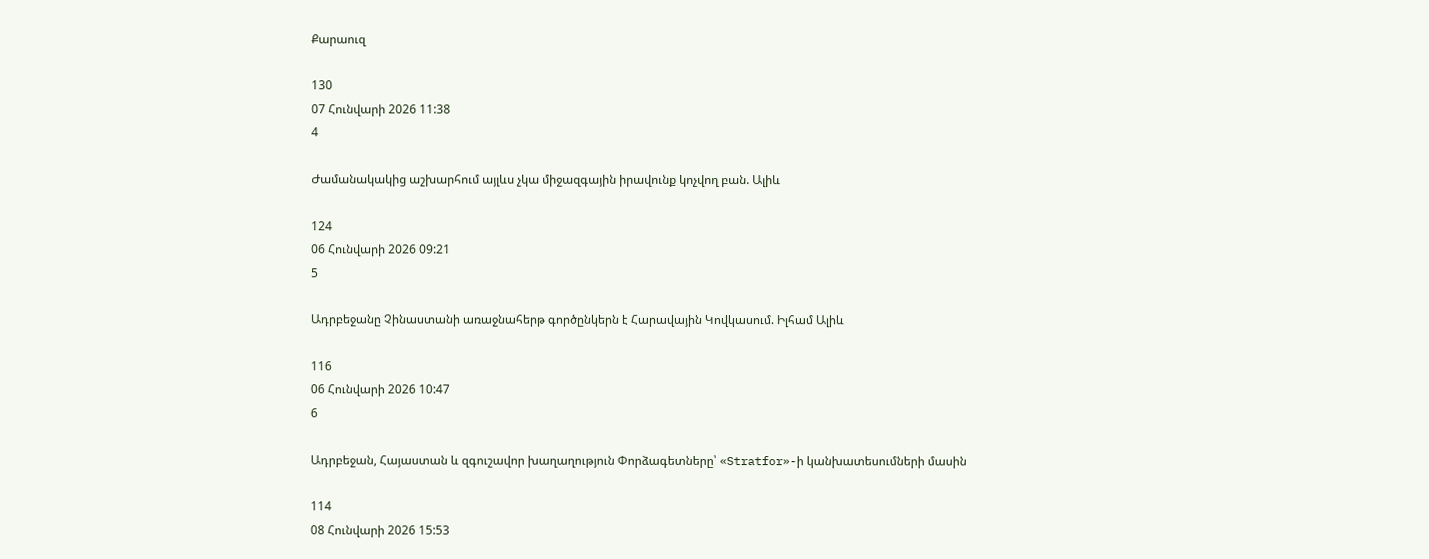Քարաուզ

130
07 Հունվարի 2026 11:38
4

Ժամանակակից աշխարհում այլևս չկա միջազգային իրավունք կոչվող բան. Ալիև

124
06 Հունվարի 2026 09:21
5

Ադրբեջանը Չինաստանի առաջնահերթ գործընկերն է Հարավային Կովկասում. Իլհամ Ալիև

116
06 Հունվարի 2026 10:47
6

Ադրբեջան, Հայաստան և զգուշավոր խաղաղություն Փորձագետները՝ «Stratfor»-ի կանխատեսումների մասին

114
08 Հունվարի 2026 15:53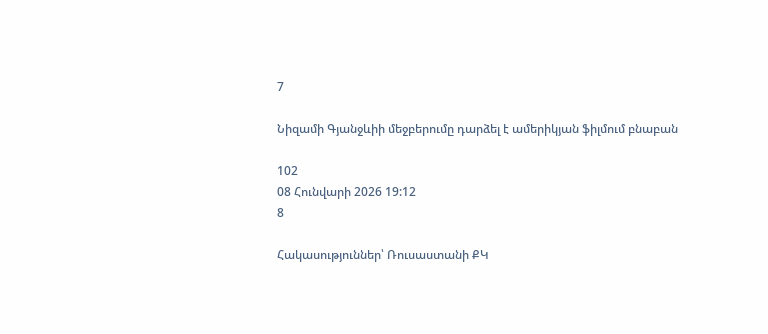7

Նիզամի Գյանջևիի մեջբերումը դարձել է ամերիկյան ֆիլմում բնաբան

102
08 Հունվարի 2026 19:12
8

Հակասություններ՝ Ռուսաստանի ՔԿ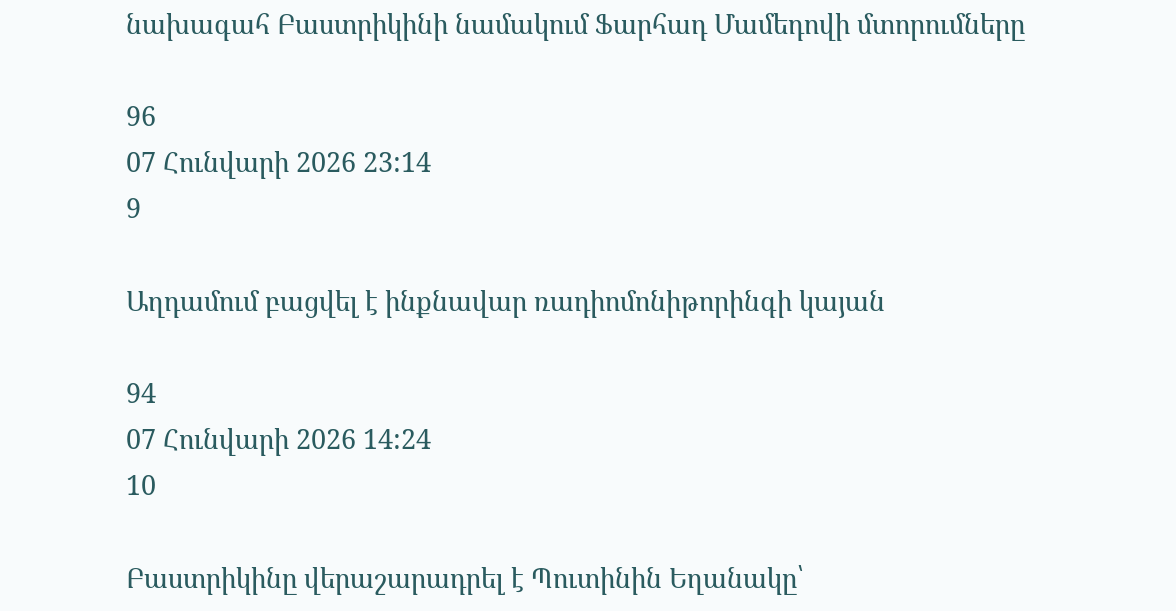նախագահ Բաստրիկինի նամակում Ֆարհադ Մամեդովի մտորումները

96
07 Հունվարի 2026 23:14
9

Աղդամում բացվել է ինքնավար ռադիոմոնիթորինգի կայան

94
07 Հունվարի 2026 14:24
10

Բաստրիկինը վերաշարադրել է Պուտինին Եղանակը՝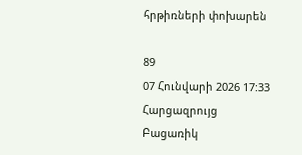հրթիռների փոխարեն

89
07 Հունվարի 2026 17:33
Հարցազրույց
Բացառիկ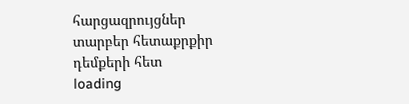հարցազրույցներ տարբեր հետաքրքիր դեմքերի հետ
loading